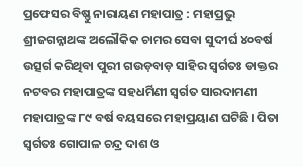ପ୍ରଫେସର ବିଷ୍ଣୁ ନାରାୟଣ ମହାପାତ୍ର : ମହାପ୍ରଭୁ ଶ୍ରୀଜଗନ୍ନାଥଙ୍କ ଅଲୌକିକ ଚାମର ସେବା ସୁଦୀର୍ଘ ୪୦ବର୍ଷ ଉତ୍ସର୍ଗ କରିଥିବା ପୁରୀ ଗଉଡ଼ବାଡ଼ ସାହିର ସ୍ୱର୍ଗତଃ ଡାକ୍ତର ନଟବର ମହାପାତ୍ରଙ୍କ ସହଧର୍ମିଣୀ ସ୍ୱର୍ଗତ ସାରଦାମଣୀ ମହାପାତ୍ରଙ୍କ ୮୯ ବର୍ଷ ବୟସରେ ମହାପ୍ରୟାଣ ଘଟିଛି । ପିତା ସ୍ୱର୍ଗତଃ ଗୋପାଳ ଚନ୍ଦ୍ର ଦାଶ ଓ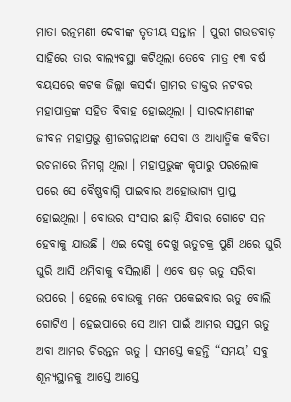ମାତା ରତ୍ନମଣୀ ଦେବୀଙ୍କ ତୃତୀୟ ସନ୍ତାନ । ପୁରୀ ଗଉଡବାଡ଼ ସାହିରେ ତାର ବାଲ୍ୟବସ୍ଥା କଟିଥିଲା ତେବେ ମାତ୍ର ୧୩ ବର୍ଷ ବୟସରେ କଟକ ଜିଲ୍ଲା କସର୍ଦା ଗ୍ରାମର ଡାକ୍ତର ନଟବର ମହାପାତ୍ରଙ୍କ ସହିତ ବିବାହ ହୋଇଥିଲା । ସାରଦାମଣୀଙ୍କ ଜୀବନ ମହାପ୍ରଭୁ ଶ୍ରୀଜଗନ୍ନାଥଙ୍କ ସେବା ଓ ଆଧ୍ୟାତ୍ମିକ କବିତା ରଚନାରେ ନିମଗ୍ନ ଥିଲା । ମହାପ୍ରଭୁଙ୍କ କୃପାରୁ ପରଲୋକ ପରେ ସେ ବୈଷ୍ଣବାଗ୍ନି ପାଇବାର ଅହୋଭାଗ୍ୟ ପ୍ରାପ୍ତ ହୋଇଥିଲା । ବୋଉର ସଂସାର ଛାଡ଼ି ଯିବାର ଗୋଟେ ସନ ହେବାକୁ ଯାଉଛି । ଏଇ ଦେଖୁ ଦେଖୁ ଋତୁଚକ୍ର ପୁଣି ଥରେ ଘୁରି ଘୁରି ଆସି ଥମିବାକୁ ବସିଲାଣି । ଏବେ ଷଡ଼ ଋତୁ ସରିବା ଉପରେ । ହେଲେ ବୋଉକୁ ମନେ ପକେଇବାର ଋତୁ ବୋଲି ଗୋଟିଏ । ହେଇପାରେ ସେ ଆମ ପାଇଁ ଆମର ସପ୍ତମ ଋତୁ ଅବା ଆମର ଚିରନ୍ତନ ଋତୁ । ସମସ୍ତେ କହନ୍ତି “ସମୟ’ ସବୁ ଶୂନ୍ୟସ୍ଥାନକୁ ଆସ୍ତେ ଆସ୍ତେ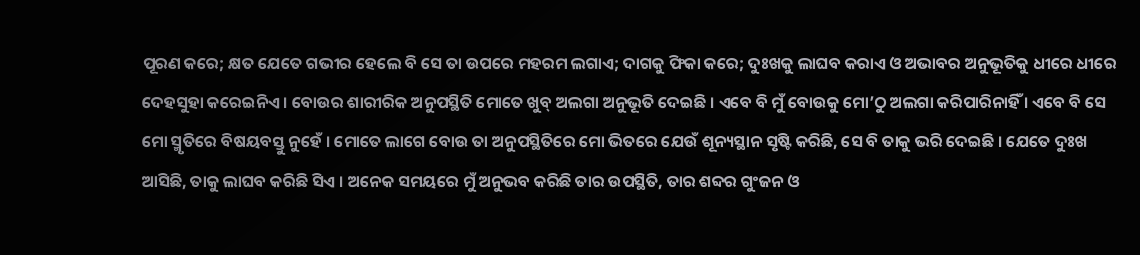ପୂରଣ କରେ; କ୍ଷତ ଯେତେ ଗଭୀର ହେଲେ ବି ସେ ତା ଉପରେ ମହରମ ଲଗାଏ; ଦାଗକୁ ଫିକା କରେ; ଦୁଃଖକୁ ଲାଘବ କରାଏ ଓ ଅଭାବର ଅନୁଭୂତିକୁ ଧୀରେ ଧୀରେ ଦେହସୁହା କରେଇନିଏ । ବୋଉର ଶାରୀରିକ ଅନୁପସ୍ଥିତି ମୋତେ ଖୁବ୍ ଅଲଗା ଅନୁଭୂତି ଦେଇଛି । ଏବେ ବି ମୁଁ ବୋଉକୁ ମୋ’ଠୁ ଅଲଗା କରିପାରିନାହିଁ । ଏବେ ବି ସେ ମୋ ସ୍ମୃତିରେ ବିଷୟବସ୍ତୁ ନୁହେଁ । ମୋତେ ଲାଗେ ବୋଉ ତା ଅନୁପସ୍ଥିତିରେ ମୋ ଭିତରେ ଯେଉଁ ଶୂନ୍ୟସ୍ଥାନ ସୃଷ୍ଟି କରିଛି, ସେ ବି ତାକୁ ଭରି ଦେଇଛି । ଯେତେ ଦୁଃଖ ଆସିଛି, ତାକୁ ଲାଘବ କରିଛି ସିଏ । ଅନେକ ସମୟରେ ମୁଁ ଅନୁଭବ କରିଛି ତାର ଉପସ୍ଥିତି, ତାର ଶବ୍ଦର ଗୁଂଜନ ଓ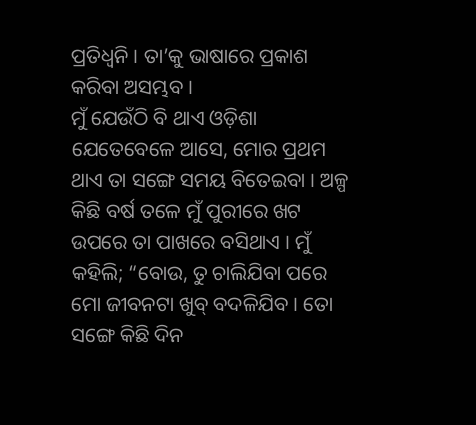ପ୍ରତିଧ୍ୱନି । ତା’କୁ ଭାଷାରେ ପ୍ରକାଶ କରିବା ଅସମ୍ଭବ ।
ମୁଁ ଯେଉଁଠି ବି ଥାଏ ଓଡ଼ିଶା ଯେତେବେଳେ ଆସେ, ମୋର ପ୍ରଥମ ଥାଏ ତା ସଙ୍ଗେ ସମୟ ବିତେଇବା । ଅଳ୍ପ କିଛି ବର୍ଷ ତଳେ ମୁଁ ପୁରୀରେ ଖଟ ଉପରେ ତା ପାଖରେ ବସିଥାଏ । ମୁଁ କହିଲି; “ବୋଉ, ତୁ ଚାଲିଯିବା ପରେ ମୋ ଜୀବନଟା ଖୁବ୍ ବଦଳିଯିବ । ତୋ ସଙ୍ଗେ କିଛି ଦିନ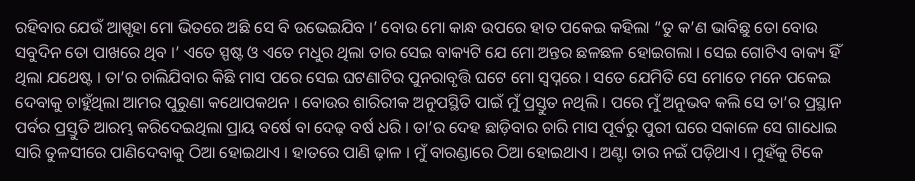ରହିବାର ଯେଉଁ ଆସ୍ପୃହା ମୋ ଭିତରେ ଅଛି ସେ ବି ଉଭେଇଯିବ ।’ ବୋଉ ମୋ କାନ୍ଧ ଉପରେ ହାତ ପକେଇ କହିଲା “ତୁ କ’ଣ ଭାବିଛୁ ତୋ ବୋଉ ସବୁଦିନ ତୋ ପାଖରେ ଥିବ ।’ ଏତେ ସ୍ପଷ୍ଟ ଓ ଏତେ ମଧୁର ଥିଲା ତାର ସେଇ ବାକ୍ୟଟି ଯେ ମୋ ଅନ୍ତର ଛଳଛଳ ହୋଇଗଲା । ସେଇ ଗୋଟିଏ ବାକ୍ୟ ହିଁ ଥିଲା ଯଥେଷ୍ଟ । ତା’ର ଚାଲିଯିବାର କିଛି ମାସ ପରେ ସେଇ ଘଟଣାଟିର ପୁନରାବୃତ୍ତି ଘଟେ ମୋ ସ୍ୱପ୍ନରେ । ସତେ ଯେମିତି ସେ ମୋତେ ମନେ ପକେଇ ଦେବାକୁ ଚାହୁଁଥିଲା ଆମର ପୁରୁଣା କଥୋପକଥନ । ବୋଉର ଶାରିରୀକ ଅନୁପସ୍ଥିତି ପାଇଁ ମୁଁ ପ୍ରସ୍ତୁତ ନଥିଲି । ପରେ ମୁଁ ଅନୁଭବ କଲି ସେ ତା’ର ପ୍ରସ୍ଥାନ ପର୍ବର ପ୍ରସ୍ତୁତି ଆରମ୍ଭ କରିଦେଇଥିଲା ପ୍ରାୟ ବର୍ଷେ ବା ଦେଢ଼ ବର୍ଷ ଧରି । ତା’ର ଦେହ ଛାଡ଼ିବାର ଚାରି ମାସ ପୂର୍ବରୁ ପୁରୀ ଘରେ ସକାଳେ ସେ ଗାଧୋଇ ସାରି ତୁଳସୀରେ ପାଣିଦେବାକୁ ଠିଆ ହୋଇଥାଏ । ହାତରେ ପାଣି ଢ଼ାଳ । ମୁଁ ବାରଣ୍ଡାରେ ଠିଆ ହୋଇଥାଏ । ଅଣ୍ଟା ତାର ନଇଁ ପଡ଼ିଥାଏ । ମୁହଁକୁ ଟିକେ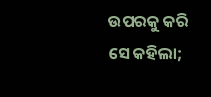ଉପରକୁ କରି ସେ କହିଲା;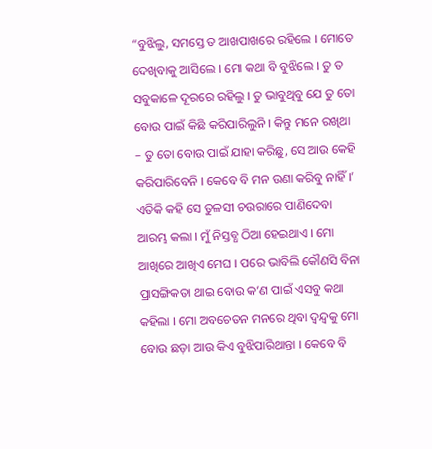“ବୁଝିଲୁ, ସମସ୍ତେ ତ ଆଖପାଖରେ ରହିଲେ । ମୋତେ ଦେଖିବାକୁ ଆସିଲେ । ମୋ କଥା ବି ବୁଝିଲେ । ତୁ ତ ସବୁକାଳେ ଦୂରରେ ରହିଲୁ । ତୁ ଭାବୁଥିବୁ ଯେ ତୁ ତୋ ବୋଉ ପାଇଁ କିଛି କରିପାରିଲୁନି । କିନ୍ତୁ ମନେ ରଖିଥା – ତୁ ତୋ ବୋଉ ପାଇଁ ଯାହା କରିଛୁ, ସେ ଆଉ କେହି କରିପାରିବେନି । କେବେ ବି ମନ ଉଣା କରିବୁ ନାହିଁ ।’ ଏତିକି କହି ସେ ତୁଳସୀ ଚଉରାରେ ପାଣିଦେବା ଆରମ୍ଭ କଲା । ମୁଁ ନିସ୍ତବ୍ଧ ଠିଆ ହେଇଥାଏ । ମୋ ଆଖିରେ ଆଖିଏ ମେଘ । ପରେ ଭାବିଲି କୌଣସି ବିନା ପ୍ରାସଙ୍ଗିକତା ଥାଇ ବୋଉ କ’ଣ ପାଇଁ ଏସବୁ କଥା କହିଲା । ମୋ ଅବଚେତନ ମନରେ ଥିବା ଦ୍ୱନ୍ଦ୍ୱକୁ ମୋ ବୋଉ ଛଡ଼ା ଆଉ କିଏ ବୁଝିପାରିଥାନ୍ତା । କେବେ ବି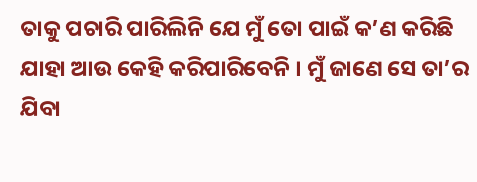ତାକୁ ପଚାରି ପାରିଲିନି ଯେ ମୁଁ ତୋ ପାଇଁ କ’ଣ କରିଛି ଯାହା ଆଉ କେହି କରିପାରିବେନି । ମୁଁ ଜାଣେ ସେ ତା’ର ଯିବା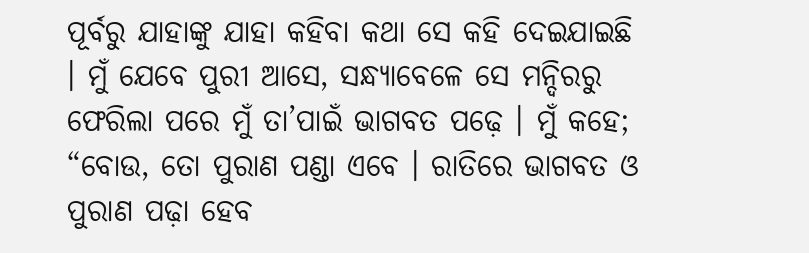ପୂର୍ବରୁ ଯାହାଙ୍କୁ ଯାହା କହିବା କଥା ସେ କହି ଦେଇଯାଇଛି । ମୁଁ ଯେବେ ପୁରୀ ଆସେ, ସନ୍ଧ୍ୟାବେଳେ ସେ ମନ୍ଦିରରୁ ଫେରିଲା ପରେ ମୁଁ ତା’ପାଇଁ ଭାଗବତ ପଢ଼େ । ମୁଁ କହେ; “ବୋଉ, ତୋ ପୁରାଣ ପଣ୍ଡା ଏବେ । ରାତିରେ ଭାଗବତ ଓ ପୁରାଣ ପଢ଼ା ହେବ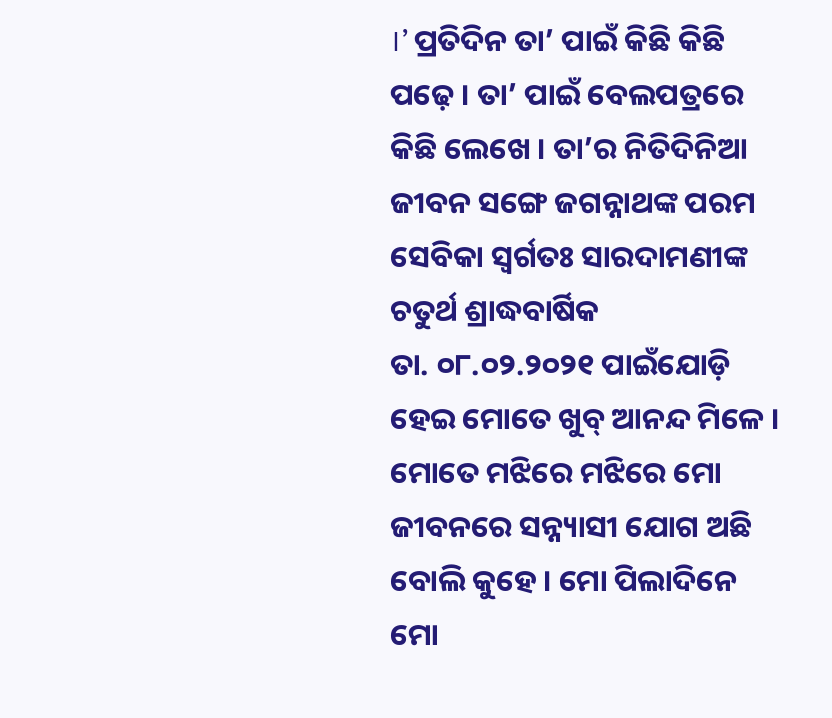।’ ପ୍ରତିଦିନ ତା’ ପାଇଁ କିଛି କିଛି ପଢ଼େ । ତା’ ପାଇଁ ବେଲପତ୍ରରେ କିଛି ଲେଖେ । ତା’ର ନିତିଦିନିଆ ଜୀବନ ସଙ୍ଗେ ଜଗନ୍ନାଥଙ୍କ ପରମ ସେବିକା ସ୍ୱର୍ଗତଃ ସାରଦାମଣୀଙ୍କ ଚତୁର୍ଥ ଶ୍ରାଦ୍ଧବାର୍ଷିକ
ତା. ୦୮.୦୨.୨୦୨୧ ପାଇଁଯୋଡ଼ି ହେଇ ମୋତେ ଖୁବ୍ ଆନନ୍ଦ ମିଳେ । ମୋତେ ମଝିରେ ମଝିରେ ମୋ ଜୀବନରେ ସନ୍ନ୍ୟାସୀ ଯୋଗ ଅଛି ବୋଲି କୁହେ । ମୋ ପିଲାଦିନେ ମୋ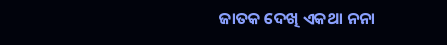ଜାତକ ଦେଖି ଏକଥା ନନା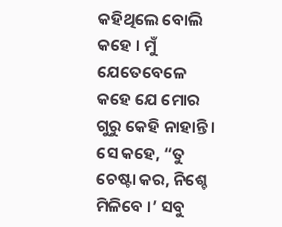କହିଥିଲେ ବୋଲି କହେ । ମୁଁ ଯେତେବେଳେ କହେ ଯେ ମୋର ଗୁରୁ କେହି ନାହାନ୍ତି । ସେ କହେ, “ତୁ ଚେଷ୍ଟା କର, ନିଶ୍ଚେ ମିଳିବେ ।’ ସବୁ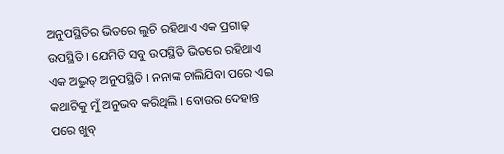ଅନୁପସ୍ଥିତିର ଭିତରେ ଲୁଚି ରହିଥାଏ ଏକ ପ୍ରଗାଢ଼ ଉପସ୍ଥିତି । ଯେମିତି ସବୁ ଉପସ୍ଥିତି ଭିତରେ ରହିଥାଏ ଏକ ଅଦ୍ଭୁତ୍ ଅନୁପସ୍ଥିତି । ନନାଙ୍କ ଚାଲିଯିବା ପରେ ଏଇ କଥାଟିକୁ ମୁଁ ଅନୁଭବ କରିଥିଲି । ବୋଉର ଦେହାନ୍ତ ପରେ ଖୁବ୍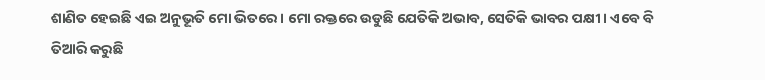ଶାଣିତ ହେଇଛି ଏଇ ଅନୁଭୂତି ମୋ ଭିତରେ । ମୋ ରକ୍ତରେ ଉଡୁଛି ଯେତିକି ଅଭାବ, ସେତିକି ଭାବର ପକ୍ଷୀ । ଏବେ ବି ତିଆରି କରୁଛି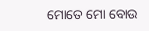ମୋତେ ମୋ ବୋଉ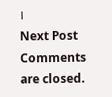।
Next Post
Comments are closed.